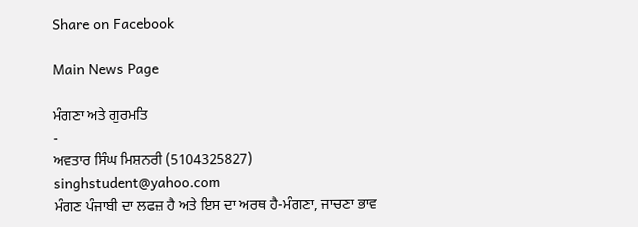Share on Facebook

Main News Page

ਮੰਗਣਾ ਅਤੇ ਗੁਰਮਤਿ
-
ਅਵਤਾਰ ਸਿੰਘ ਮਿਸ਼ਨਰੀ (5104325827)
singhstudent@yahoo.com
ਮੰਗਣ ਪੰਜਾਬੀ ਦਾ ਲਫਜ਼ ਹੈ ਅਤੇ ਇਸ ਦਾ ਅਰਥ ਹੈ-ਮੰਗਣਾ, ਜਾਚਣਾ ਭਾਵ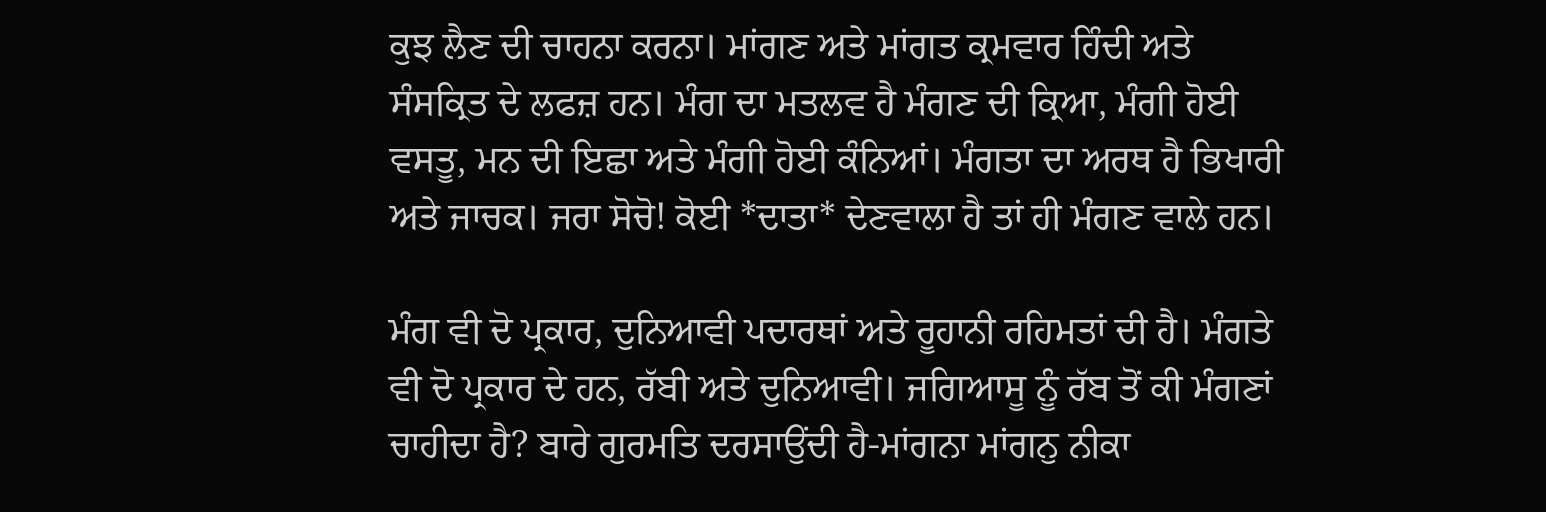ਕੁਝ ਲੈਣ ਦੀ ਚਾਹਨਾ ਕਰਨਾ। ਮਾਂਗਣ ਅਤੇ ਮਾਂਗਤ ਕ੍ਰਮਵਾਰ ਹਿੰਦੀ ਅਤੇ ਸੰਸਕ੍ਰਿਤ ਦੇ ਲਫਜ਼ ਹਨ। ਮੰਗ ਦਾ ਮਤਲਵ ਹੈ ਮੰਗਣ ਦੀ ਕ੍ਰਿਆ, ਮੰਗੀ ਹੋਈ ਵਸਤੂ, ਮਨ ਦੀ ਇਛਾ ਅਤੇ ਮੰਗੀ ਹੋਈ ਕੰਨਿਆਂ। ਮੰਗਤਾ ਦਾ ਅਰਥ ਹੈ ਭਿਖਾਰੀ ਅਤੇ ਜਾਚਕ। ਜਰਾ ਸੋਚੋ! ਕੋਈ *ਦਾਤਾ* ਦੇਣਵਾਲਾ ਹੈ ਤਾਂ ਹੀ ਮੰਗਣ ਵਾਲੇ ਹਨ।

ਮੰਗ ਵੀ ਦੋ ਪ੍ਰਕਾਰ, ਦੁਨਿਆਵੀ ਪਦਾਰਥਾਂ ਅਤੇ ਰੂਹਾਨੀ ਰਹਿਮਤਾਂ ਦੀ ਹੈ। ਮੰਗਤੇ ਵੀ ਦੋ ਪ੍ਰਕਾਰ ਦੇ ਹਨ, ਰੱਬੀ ਅਤੇ ਦੁਨਿਆਵੀ। ਜਗਿਆਸੂ ਨੂੰ ਰੱਬ ਤੋਂ ਕੀ ਮੰਗਣਾਂ ਚਾਹੀਦਾ ਹੈ? ਬਾਰੇ ਗੁਰਮਤਿ ਦਰਸਾਉਂਦੀ ਹੈ-ਮਾਂਗਨਾ ਮਾਂਗਨੁ ਨੀਕਾ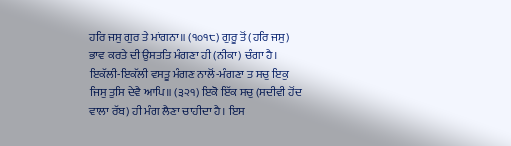ਹਰਿ ਜਸੁ ਗੁਰ ਤੇ ਮਾਂਗਨਾ॥ (੧੦੧੮) ਗੁਰੂ ਤੋਂ (ਹਰਿ ਜਸੁ) ਭਾਵ ਕਰਤੇ ਦੀ ਉਸਤਤਿ ਮੰਗਣਾ ਹੀ (ਨੀਕਾ) ਚੰਗਾ ਹੈ। ਇਕੱਲੀ-ਇਕੱਲੀ ਵਸਤੂ ਮੰਗਣ ਨਾਲੋਂ-ਮੰਗਣਾ ਤ ਸਚੁ ਇਕੁ ਜਿਸੁ ਤੁਸਿ ਦੇਵੈ ਆਪਿ॥ (੩੨੧) ਇਕੋ ਇੱਕ ਸਚੁ (ਸਦੀਵੀ ਹੋਂਦ ਵਾਲਾ ਰੱਬ) ਹੀ ਮੰਗ ਲੈਣਾ ਚਾਹੀਦਾ ਹੈ। ਇਸ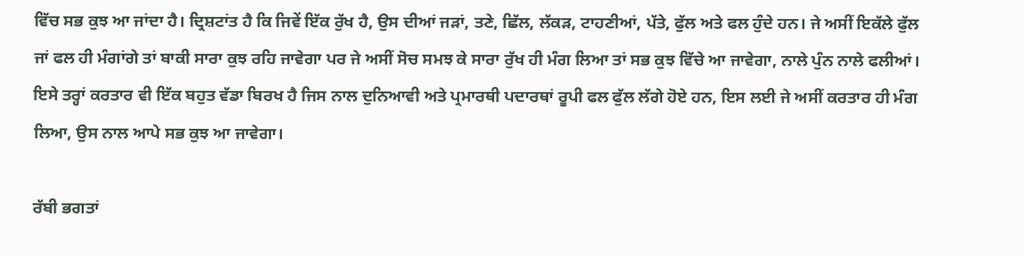ਵਿੱਚ ਸਭ ਕੁਝ ਆ ਜਾਂਦਾ ਹੈ। ਦ੍ਰਿਸ਼ਟਾਂਤ ਹੈ ਕਿ ਜਿਵੇਂ ਇੱਕ ਰੁੱਖ ਹੈ, ਉਸ ਦੀਆਂ ਜੜਾਂ, ਤਣੇ, ਛਿੱਲ, ਲੱਕੜ, ਟਾਹਣੀਆਂ, ਪੱਤੇ, ਫੁੱਲ ਅਤੇ ਫਲ ਹੁੰਦੇ ਹਨ। ਜੇ ਅਸੀਂ ਇਕੱਲੇ ਫੁੱਲ ਜਾਂ ਫਲ ਹੀ ਮੰਗਾਂਗੇ ਤਾਂ ਬਾਕੀ ਸਾਰਾ ਕੁਝ ਰਹਿ ਜਾਵੇਗਾ ਪਰ ਜੇ ਅਸੀਂ ਸੋਚ ਸਮਝ ਕੇ ਸਾਰਾ ਰੁੱਖ ਹੀ ਮੰਗ ਲਿਆ ਤਾਂ ਸਭ ਕੁਝ ਵਿੱਚੇ ਆ ਜਾਵੇਗਾ, ਨਾਲੇ ਪੁੰਨ ਨਾਲੇ ਫਲੀਆਂ। ਇਸੇ ਤਰ੍ਹਾਂ ਕਰਤਾਰ ਵੀ ਇੱਕ ਬਹੁਤ ਵੱਡਾ ਬਿਰਖ ਹੈ ਜਿਸ ਨਾਲ ਦੁਨਿਆਵੀ ਅਤੇ ਪ੍ਰਮਾਰਥੀ ਪਦਾਰਥਾਂ ਰੂਪੀ ਫਲ ਫੁੱਲ ਲੱਗੇ ਹੋਏ ਹਨ, ਇਸ ਲਈ ਜੇ ਅਸੀਂ ਕਰਤਾਰ ਹੀ ਮੰਗ ਲਿਆ, ਉਸ ਨਾਲ ਆਪੇ ਸਭ ਕੁਝ ਆ ਜਾਵੇਗਾ।

ਰੱਬੀ ਭਗਤਾਂ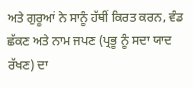ਅਤੇ ਗੁਰੂਆਂ ਨੇ ਸਾਨੂੰ ਹੱਥੀਂ ਕਿਰਤ ਕਰਨ, ਵੰਡ ਛੱਕਣ ਅਤੇ ਨਾਮ ਜਪਣ (ਪ੍ਰਭੂ ਨੂੰ ਸਦਾ ਯਾਦ ਰੱਖਣ) ਦਾ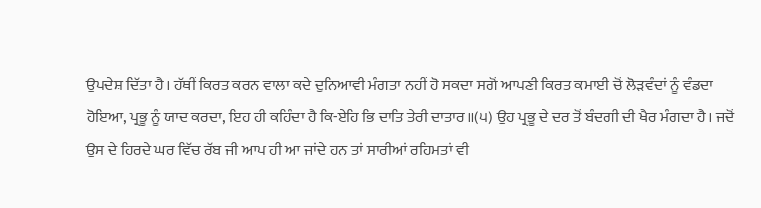ਉਪਦੇਸ਼ ਦਿੱਤਾ ਹੈ। ਹੱਥੀਂ ਕਿਰਤ ਕਰਨ ਵਾਲਾ ਕਦੇ ਦੁਨਿਆਵੀ ਮੰਗਤਾ ਨਹੀਂ ਹੋ ਸਕਦਾ ਸਗੋਂ ਆਪਣੀ ਕਿਰਤ ਕਮਾਈ ਚੋਂ ਲੋੜਵੰਦਾਂ ਨੂੰ ਵੰਡਦਾ ਹੋਇਆ, ਪ੍ਰਭੂ ਨੂੰ ਯਾਦ ਕਰਦਾ, ਇਹ ਹੀ ਕਹਿੰਦਾ ਹੈ ਕਿ-ਏਹਿ ਭਿ ਦਾਤਿ ਤੇਰੀ ਦਾਤਾਰ॥(੫) ਉਹ ਪ੍ਰਭੂ ਦੇ ਦਰ ਤੋਂ ਬੰਦਗੀ ਦੀ ਖੈਰ ਮੰਗਦਾ ਹੈ। ਜਦੋਂ ਉਸ ਦੇ ਹਿਰਦੇ ਘਰ ਵਿੱਚ ਰੱਬ ਜੀ ਆਪ ਹੀ ਆ ਜਾਂਦੇ ਹਨ ਤਾਂ ਸਾਰੀਆਂ ਰਹਿਮਤਾਂ ਵੀ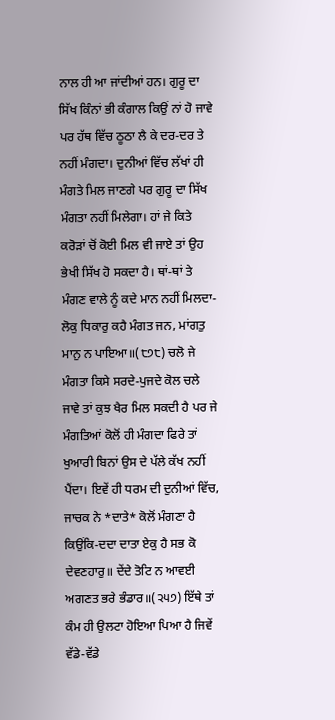ਨਾਲ ਹੀ ਆ ਜਾਂਦੀਆਂ ਹਨ। ਗੁਰੂ ਦਾ ਸਿੱਖ ਕਿੰਨਾਂ ਭੀ ਕੰਗਾਲ ਕਿਉਂ ਨਾਂ ਹੋ ਜਾਵੇ ਪਰ ਹੱਥ ਵਿੱਚ ਠੂਠਾ ਲੈ ਕੇ ਦਰ-ਦਰ ਤੇ ਨਹੀਂ ਮੰਗਦਾ। ਦੁਨੀਆਂ ਵਿੱਚ ਲੱਖਾਂ ਹੀ ਮੰਗਤੇ ਮਿਲ ਜਾਣਗੇ ਪਰ ਗੁਰੂ ਦਾ ਸਿੱਖ ਮੰਗਤਾ ਨਹੀਂ ਮਿਲੇਗਾ। ਹਾਂ ਜੇ ਕਿਤੇ ਕਰੋੜਾਂ ਚੋਂ ਕੋਈ ਮਿਲ ਵੀ ਜਾਏ ਤਾਂ ਉਹ ਭੇਖੀ ਸਿੱਖ ਹੋ ਸਕਦਾ ਹੈ। ਥਾਂ-ਥਾਂ ਤੇ ਮੰਗਣ ਵਾਲੇ ਨੂੰ ਕਦੇ ਮਾਨ ਨਹੀਂ ਮਿਲਦਾ-ਲੋਕੁ ਧਿਕਾਰੁ ਕਹੈ ਮੰਗਤ ਜਨ, ਮਾਂਗਤੁ ਮਾਨੁ ਨ ਪਾਇਆ॥(੮੭੮) ਚਲੋ ਜੇ ਮੰਗਤਾ ਕਿਸੇ ਸਰਦੇ-ਪੁਜਦੇ ਕੋਲ ਚਲੇ ਜਾਵੇ ਤਾਂ ਕੁਝ ਖੈਰ ਮਿਲ ਸਕਦੀ ਹੈ ਪਰ ਜੇ ਮੰਗਤਿਆਂ ਕੋਲੋਂ ਹੀ ਮੰਗਦਾ ਫਿਰੇ ਤਾਂ ਖੁਆਰੀ ਬਿਨਾਂ ਉਸ ਦੇ ਪੱਲੇ ਕੱਖ ਨਹੀਂ ਪੈਂਦਾ। ਇਵੇਂ ਹੀ ਧਰਮ ਦੀ ਦੁਨੀਆਂ ਵਿੱਚ, ਜਾਚਕ ਨੇ *ਦਾਤੇ* ਕੋਲੋਂ ਮੰਗਣਾ ਹੈ ਕਿਉਂਕਿ-ਦਦਾ ਦਾਤਾ ਏਕੁ ਹੈ ਸਭ ਕੋ ਦੇਵਣਹਾਰੁ॥ ਦੇਂਦੇ ਤੋਟਿ ਨ ਆਵਈ ਅਗਣਤ ਭਰੇ ਭੰਡਾਰ॥(੨੫੭) ਇੱਥੇ ਤਾਂ ਕੰਮ ਹੀ ਉਲਟਾ ਹੋਇਆ ਪਿਆ ਹੈ ਜਿਵੇਂ ਵੱਡੇ-ਵੱਡੇ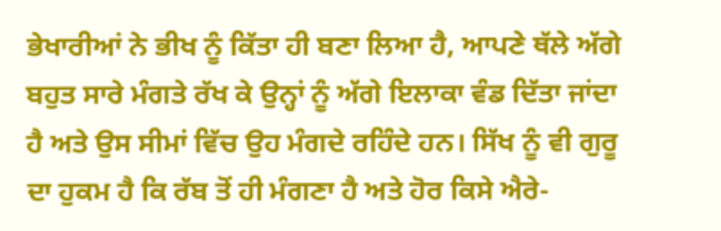ਭੇਖਾਰੀਆਂ ਨੇ ਭੀਖ ਨੂੰ ਕਿੱਤਾ ਹੀ ਬਣਾ ਲਿਆ ਹੈ, ਆਪਣੇ ਥੱਲੇ ਅੱਗੇ ਬਹੁਤ ਸਾਰੇ ਮੰਗਤੇ ਰੱਖ ਕੇ ਉਨ੍ਹਾਂ ਨੂੰ ਅੱਗੇ ਇਲਾਕਾ ਵੰਡ ਦਿੱਤਾ ਜਾਂਦਾ ਹੈ ਅਤੇ ਉਸ ਸੀਮਾਂ ਵਿੱਚ ਉਹ ਮੰਗਦੇ ਰਹਿੰਦੇ ਹਨ। ਸਿੱਖ ਨੂੰ ਵੀ ਗੁਰੂ ਦਾ ਹੁਕਮ ਹੈ ਕਿ ਰੱਬ ਤੋਂ ਹੀ ਮੰਗਣਾ ਹੈ ਅਤੇ ਹੋਰ ਕਿਸੇ ਐਰੇ-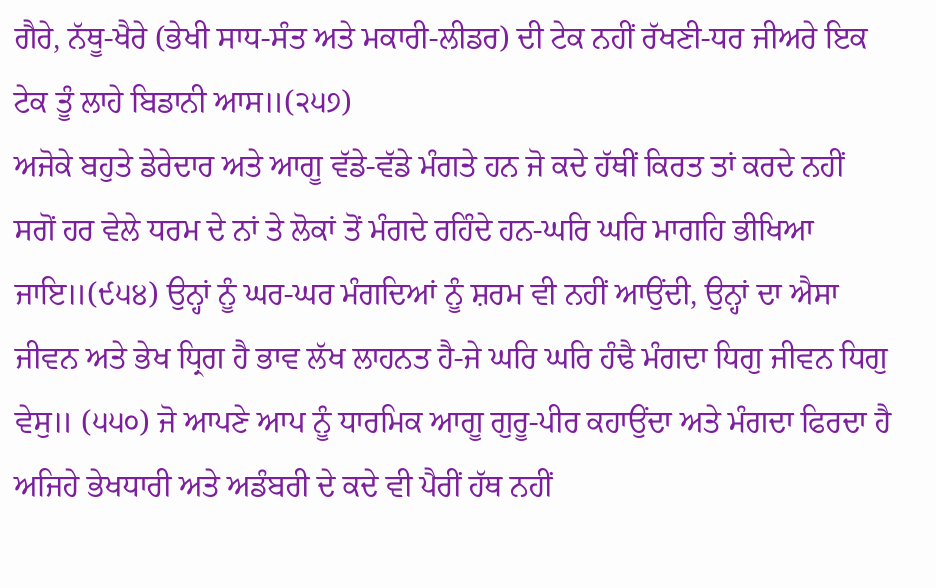ਗੈਰੇ, ਨੱਥੂ-ਖੈਰੇ (ਭੇਖੀ ਸਾਧ-ਸੰਤ ਅਤੇ ਮਕਾਰੀ-ਲੀਡਰ) ਦੀ ਟੇਕ ਨਹੀਂ ਰੱਖਣੀ-ਧਰ ਜੀਅਰੇ ਇਕ ਟੇਕ ਤੂੰ ਲਾਹੇ ਬਿਡਾਨੀ ਆਸ॥(੨੫੭)
ਅਜੋਕੇ ਬਹੁਤੇ ਡੇਰੇਦਾਰ ਅਤੇ ਆਗੂ ਵੱਡੇ-ਵੱਡੇ ਮੰਗਤੇ ਹਨ ਜੋ ਕਦੇ ਹੱਥੀਂ ਕਿਰਤ ਤਾਂ ਕਰਦੇ ਨਹੀਂ ਸਗੋਂ ਹਰ ਵੇਲੇ ਧਰਮ ਦੇ ਨਾਂ ਤੇ ਲੋਕਾਂ ਤੋਂ ਮੰਗਦੇ ਰਹਿੰਦੇ ਹਨ-ਘਰਿ ਘਰਿ ਮਾਗਹਿ ਭੀਖਿਆ ਜਾਇ॥(੯੫੪) ਉਨ੍ਹਾਂ ਨੂੰ ਘਰ-ਘਰ ਮੰਗਦਿਆਂ ਨੂੰ ਸ਼ਰਮ ਵੀ ਨਹੀਂ ਆਉਂਦੀ, ਉਨ੍ਹਾਂ ਦਾ ਐਸਾ ਜੀਵਨ ਅਤੇ ਭੇਖ ਧ੍ਰਿਗ ਹੈ ਭਾਵ ਲੱਖ ਲਾਹਨਤ ਹੈ-ਜੇ ਘਰਿ ਘਰਿ ਹੰਢੈ ਮੰਗਦਾ ਧਿਗੁ ਜੀਵਨ ਧਿਗੁ ਵੇਸੁ॥ (੫੫੦) ਜੋ ਆਪਣੇ ਆਪ ਨੂੰ ਧਾਰਮਿਕ ਆਗੂ ਗੁਰੂ-ਪੀਰ ਕਹਾਉਂਦਾ ਅਤੇ ਮੰਗਦਾ ਫਿਰਦਾ ਹੈ ਅਜਿਹੇ ਭੇਖਧਾਰੀ ਅਤੇ ਅਡੰਬਰੀ ਦੇ ਕਦੇ ਵੀ ਪੈਰੀਂ ਹੱਥ ਨਹੀਂ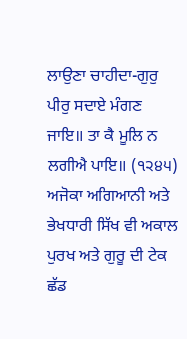ਲਾਉਣਾ ਚਾਹੀਦਾ-ਗੁਰੁ ਪੀਰੁ ਸਦਾਏ ਮੰਗਣ ਜਾਇ॥ ਤਾ ਕੈ ਮੂਲਿ ਨ ਲਗੀਐ ਪਾਇ॥ (੧੨੪੫) ਅਜੋਕਾ ਅਗਿਆਨੀ ਅਤੇ ਭੇਖਧਾਰੀ ਸਿੱਖ ਵੀ ਅਕਾਲ ਪੁਰਖ ਅਤੇ ਗੁਰੂ ਦੀ ਟੇਕ ਛੱਡ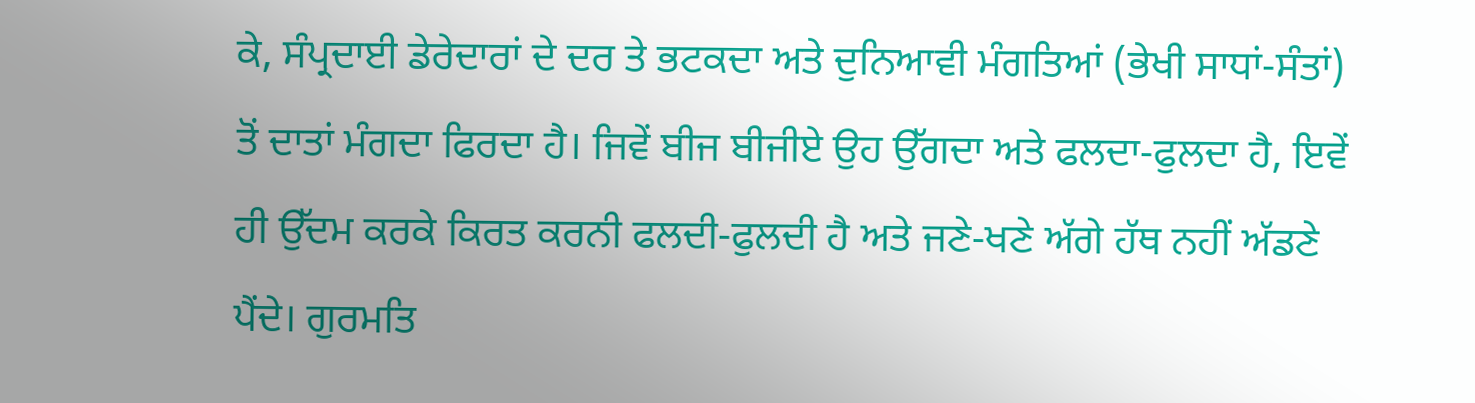ਕੇ, ਸੰਪ੍ਰਦਾਈ ਡੇਰੇਦਾਰਾਂ ਦੇ ਦਰ ਤੇ ਭਟਕਦਾ ਅਤੇ ਦੁਨਿਆਵੀ ਮੰਗਤਿਆਂ (ਭੇਖੀ ਸਾਧਾਂ-ਸੰਤਾਂ) ਤੋਂ ਦਾਤਾਂ ਮੰਗਦਾ ਫਿਰਦਾ ਹੈ। ਜਿਵੇਂ ਬੀਜ ਬੀਜੀਏ ਉਹ ਉੱਗਦਾ ਅਤੇ ਫਲਦਾ-ਫੁਲਦਾ ਹੈ, ਇਵੇਂ ਹੀ ਉੱਦਮ ਕਰਕੇ ਕਿਰਤ ਕਰਨੀ ਫਲਦੀ-ਫੁਲਦੀ ਹੈ ਅਤੇ ਜਣੇ-ਖਣੇ ਅੱਗੇ ਹੱਥ ਨਹੀਂ ਅੱਡਣੇ ਪੈਂਦੇ। ਗੁਰਮਤਿ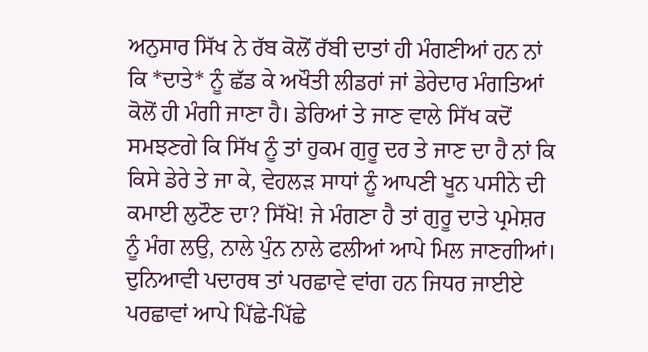ਅਨੁਸਾਰ ਸਿੱਖ ਨੇ ਰੱਬ ਕੋਲੋਂ ਰੱਬੀ ਦਾਤਾਂ ਹੀ ਮੰਗਣੀਆਂ ਹਨ ਨਾਂ ਕਿ *ਦਾਤੇ* ਨੂੰ ਛੱਡ ਕੇ ਅਖੌਤੀ ਲੀਡਰਾਂ ਜਾਂ ਡੇਰੇਦਾਰ ਮੰਗਤਿਆਂ ਕੋਲੋਂ ਹੀ ਮੰਗੀ ਜਾਣਾ ਹੈ। ਡੇਰਿਆਂ ਤੇ ਜਾਣ ਵਾਲੇ ਸਿੱਖ ਕਦੋਂ ਸਮਝਣਗੇ ਕਿ ਸਿੱਖ ਨੂੰ ਤਾਂ ਹੁਕਮ ਗੁਰੂ ਦਰ ਤੇ ਜਾਣ ਦਾ ਹੈ ਨਾਂ ਕਿ ਕਿਸੇ ਡੇਰੇ ਤੇ ਜਾ ਕੇ, ਵੇਹਲੜ ਸਾਧਾਂ ਨੂੰ ਆਪਣੀ ਖੂਨ ਪਸੀਨੇ ਦੀ ਕਮਾਈ ਲੁਟੌਣ ਦਾ? ਸਿੱਖੋ! ਜੇ ਮੰਗਣਾ ਹੈ ਤਾਂ ਗੁਰੂ ਦਾਤੇ ਪ੍ਰਮੇਸ਼ਰ ਨੂੰ ਮੰਗ ਲਉ, ਨਾਲੇ ਪੁੰਨ ਨਾਲੇ ਫਲੀਆਂ ਆਪੇ ਮਿਲ ਜਾਣਗੀਆਂ। ਦੁਨਿਆਵੀ ਪਦਾਰਥ ਤਾਂ ਪਰਛਾਵੇ ਵਾਂਗ ਹਨ ਜਿਧਰ ਜਾਈਏ ਪਰਛਾਵਾਂ ਆਪੇ ਪਿੱਛੇ-ਪਿੱਛੇ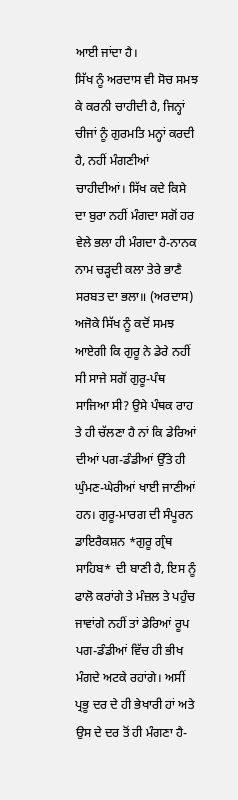ਆਈ ਜਾਂਦਾ ਹੈ।
ਸਿੱਖ ਨੂੰ ਅਰਦਾਸ ਵੀ ਸੋਚ ਸਮਝ ਕੇ ਕਰਨੀ ਚਾਹੀਦੀ ਹੈ, ਜਿਨ੍ਹਾਂ ਚੀਜਾਂ ਨੂੰ ਗੁਰਮਤਿ ਮਨ੍ਹਾਂ ਕਰਦੀ ਹੈ, ਨਹੀਂ ਮੰਗਣੀਆਂ ਚਾਹੀਦੀਆਂ। ਸਿੱਖ ਕਦੇ ਕਿਸੇ ਦਾ ਬੁਰਾ ਨਹੀਂ ਮੰਗਦਾ ਸਗੋਂ ਹਰ ਵੇਲੇ ਭਲਾ ਹੀ ਮੰਗਦਾ ਹੈ-ਨਾਨਕ ਨਾਮ ਚੜ੍ਹਦੀ ਕਲਾ ਤੇਰੇ ਭਾਣੈ ਸਰਬਤ ਦਾ ਭਲਾ॥ (ਅਰਦਾਸ) ਅਜੋਕੇ ਸਿੱਖ ਨੂੰ ਕਦੋਂ ਸਮਝ ਆਏਗੀ ਕਿ ਗੁਰੂ ਨੇ ਡੇਰੇ ਨਹੀਂ ਸੀ ਸਾਜੇ ਸਗੋਂ ਗੁਰੂ-ਪੰਥ ਸਾਜਿਆ ਸੀ? ਉਸੇ ਪੰਥਕ ਰਾਹ ਤੇ ਹੀ ਚੱਲਣਾ ਹੈ ਨਾਂ ਕਿ ਡੇਰਿਆਂ ਦੀਆਂ ਪਗ-ਡੰਡੀਆਂ ਉੱਤੇ ਹੀ ਘੁੰਮਣ-ਘੇਰੀਆਂ ਖਾਈ ਜਾਣੀਆਂ ਹਨ। ਗੁਰੂ-ਮਾਰਗ ਦੀ ਸੰਪੂਰਨ ਡਾਇਰੈਕਸ਼ਨ *ਗੁਰੂ ਗ੍ਰੰਥ ਸਾਹਿਬ* ਦੀ ਬਾਣੀ ਹੈ, ਇਸ ਨੂੰ ਫਾਲੋ ਕਰਾਂਗੇ ਤੇ ਮੰਜ਼ਲ ਤੇ ਪਹੁੰਚ ਜਾਵਾਂਗੇ ਨਹੀਂ ਤਾਂ ਡੇਰਿਆਂ ਰੂਪ ਪਗ-ਡੰਡੀਆਂ ਵਿੱਚ ਹੀ ਭੀਖ ਮੰਗਦੇ ਅਟਕੇ ਰਹਾਂਗੇ। ਅਸੀਂ ਪ੍ਰਭੂ ਦਰ ਦੇ ਹੀ ਭੇਖਾਰੀ ਹਾਂ ਅਤੇ ਉਸ ਦੇ ਦਰ ਤੋਂ ਹੀ ਮੰਗਣਾ ਹੈ-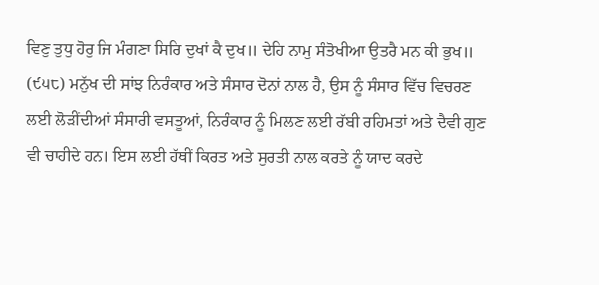ਵਿਣੁ ਤੁਧੁ ਹੋਰੁ ਜਿ ਮੰਗਣਾ ਸਿਰਿ ਦੁਖਾਂ ਕੈ ਦੁਖ॥ ਦੇਹਿ ਨਾਮੁ ਸੰਤੋਖੀਆ ਉਤਰੈ ਮਨ ਕੀ ਭੁਖ॥ (੯੫੮) ਮਨੁੱਖ ਦੀ ਸਾਂਝ ਨਿਰੰਕਾਰ ਅਤੇ ਸੰਸਾਰ ਦੋਨਾਂ ਨਾਲ ਹੈ, ਉਸ ਨੂੰ ਸੰਸਾਰ ਵਿੱਚ ਵਿਚਰਣ ਲਈ ਲੋੜੀਂਦੀਆਂ ਸੰਸਾਰੀ ਵਸਤੂਆਂ, ਨਿਰੰਕਾਰ ਨੂੰ ਮਿਲਣ ਲਈ ਰੱਬੀ ਰਹਿਮਤਾਂ ਅਤੇ ਦੈਵੀ ਗੁਣ ਵੀ ਚਾਹੀਦੇ ਹਨ। ਇਸ ਲਈ ਹੱਥੀਂ ਕਿਰਤ ਅਤੇ ਸੁਰਤੀ ਨਾਲ ਕਰਤੇ ਨੂੰ ਯਾਦ ਕਰਦੇ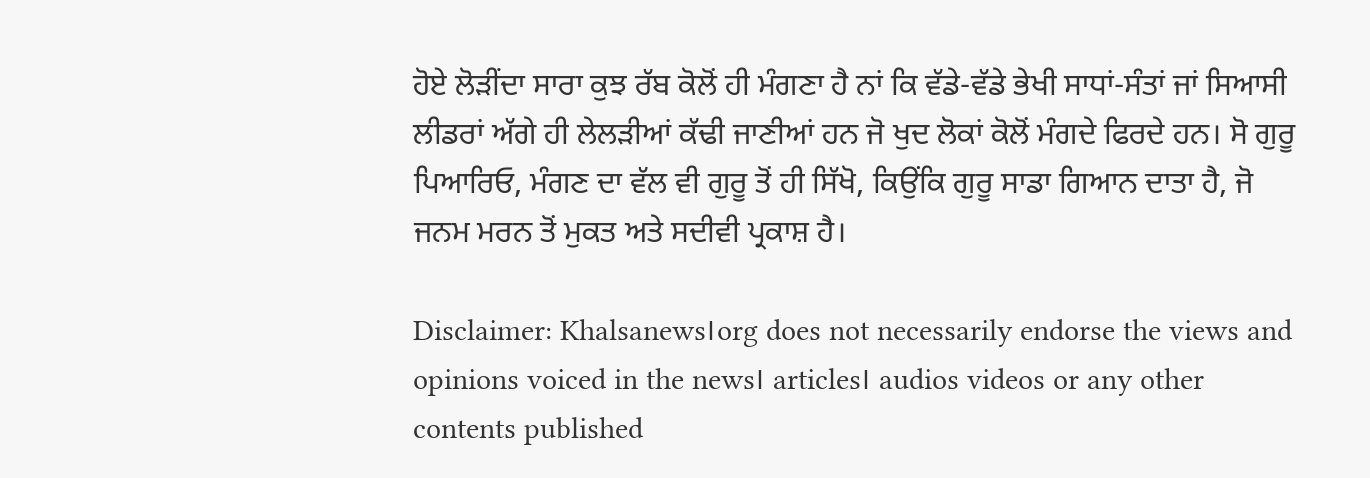ਹੋਏ ਲੋੜੀਂਦਾ ਸਾਰਾ ਕੁਝ ਰੱਬ ਕੋਲੋਂ ਹੀ ਮੰਗਣਾ ਹੈ ਨਾਂ ਕਿ ਵੱਡੇ-ਵੱਡੇ ਭੇਖੀ ਸਾਧਾਂ-ਸੰਤਾਂ ਜਾਂ ਸਿਆਸੀ ਲੀਡਰਾਂ ਅੱਗੇ ਹੀ ਲੇਲੜੀਆਂ ਕੱਢੀ ਜਾਣੀਆਂ ਹਨ ਜੋ ਖੁਦ ਲੋਕਾਂ ਕੋਲੋਂ ਮੰਗਦੇ ਫਿਰਦੇ ਹਨ। ਸੋ ਗੁਰੂ ਪਿਆਰਿਓ, ਮੰਗਣ ਦਾ ਵੱਲ ਵੀ ਗੁਰੂ ਤੋਂ ਹੀ ਸਿੱਖੋ, ਕਿਉਂਕਿ ਗੁਰੂ ਸਾਡਾ ਗਿਆਨ ਦਾਤਾ ਹੈ, ਜੋ ਜਨਮ ਮਰਨ ਤੋਂ ਮੁਕਤ ਅਤੇ ਸਦੀਵੀ ਪ੍ਰਕਾਸ਼ ਹੈ।

Disclaimer: Khalsanews।org does not necessarily endorse the views and opinions voiced in the news। articles। audios videos or any other contents published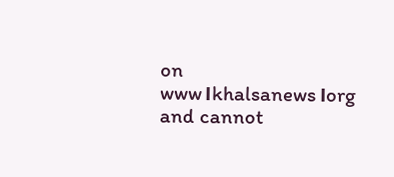on www।khalsanews।org and cannot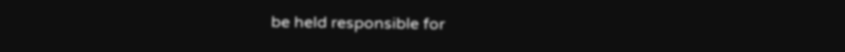be held responsible for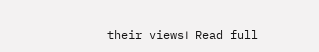their views।  Read full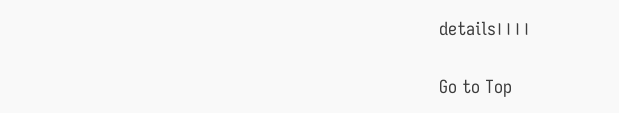details।।।।

Go to Top